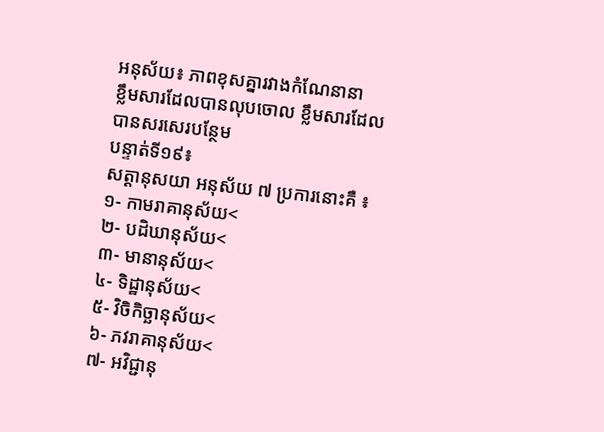អនុស័យ៖ ភាពខុសគ្នារវាងកំណែនានា
ខ្លឹមសារដែលបានលុបចោល ខ្លឹមសារដែលបានសរសេរបន្ថែម
បន្ទាត់ទី១៩៖
សត្តានុសយា អនុស័យ ៧ ប្រការនោះគឺ ៖
១- កាមរាគានុស័យ<
២- បដិឃានុស័យ<
៣- មានានុស័យ<
៤- ទិដ្ឋានុស័យ<
៥- វិចិកិច្ឆានុស័យ<
៦- ភវរាគានុស័យ<
៧- អវិជ្ជានុ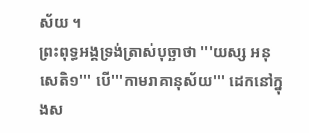ស័យ ។
ព្រះពុទ្ធអង្គទ្រង់ត្រាស់បុច្ឆាថា '''យស្ស អនុសេតិ១''' បើ'''កាមរាគានុស័យ''' ដេកនៅក្នុងស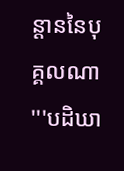ន្ដាននៃបុគ្គលណា '''បដិឃា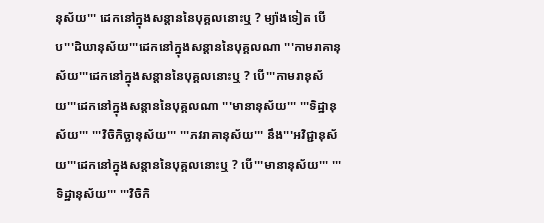នុស័យ''' ដេកនៅក្នុងសន្ដាននៃបុគ្គលនោះឬ ? ម្យ៉ាងទៀត បើប'''ដិឃានុស័យ'''ដេកនៅក្នុងសន្ដាននៃបុគ្គលណា '''កាមរាគានុស័យ'''ដេកនៅក្នុងសន្ដាននៃបុគ្គលនោះឬ ? បើ'''កាមរានុស័យ'''ដេកនៅក្នុងសន្ដាននៃបុគ្គលណា '''មានានុស័យ''' '''ទិដ្ឋានុស័យ''' '''វិចិកិច្ឆានុស័យ''' '''ភវរាគានុស័យ''' នឹង'''អវិជ្ជានុស័យ'''ដេកនៅក្នុងសន្ដាននៃបុគ្គលនោះឬ ? បើ'''មានានុស័យ''' '''ទិដ្ឋានុស័យ''' '''វិចិកិ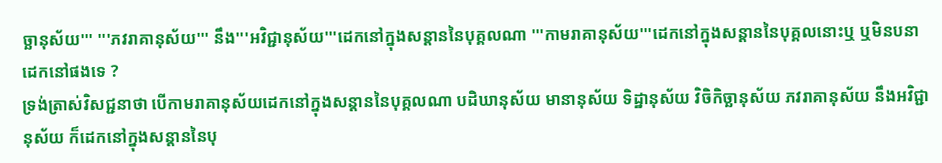ច្ឆានុស័យ''' '''ភវរាគានុស័យ''' នឹង'''អវិជ្ជានុស័យ'''ដេកនៅក្នុងសន្ដាននៃបុគ្គលណា '''កាមរាគានុស័យ'''ដេកនៅក្នុងសន្ដាននៃបុគ្គលនោះឬ ឬមិនបនាដេកនៅផងទេ ?
ទ្រង់ត្រាស់វិសជ្ជនាថា បើកាមរាគានុស័យដេកនៅក្នុងសន្ដាននៃបុគ្គលណា បដិឃានុស័យ មានានុស័យ ទិដ្ឋានុស័យ វិចិកិច្ឆានុស័យ ភវរាគានុស័យ នឹងអវិជ្ជានុស័យ ក៏ដេកនៅក្នុងសន្ដាននៃបុ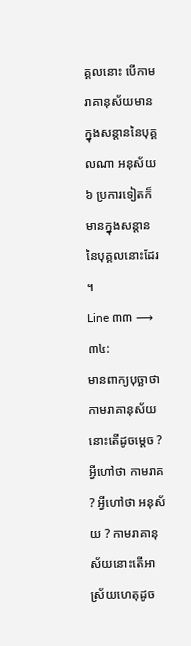គ្គលនោះ បើកាមរាគានុស័យមានក្នុងសន្ដាននៃបុគ្គលណា អនុស័យ ៦ ប្រការទៀតក៏មានក្នុងសន្ដាននៃបុគ្គលនោះដែរ ។
Line ៣៣ ⟶ ៣៤:
មានពាក្យបុច្ឆាថា កាមរាគានុស័យនោះតើដូចម្ដេច ? អ្វីហៅថា កាមរាគ ? អ្វីហៅថា អនុស័យ ? កាមរាគានុស័យនោះតើអាស្រ័យហេតុដូច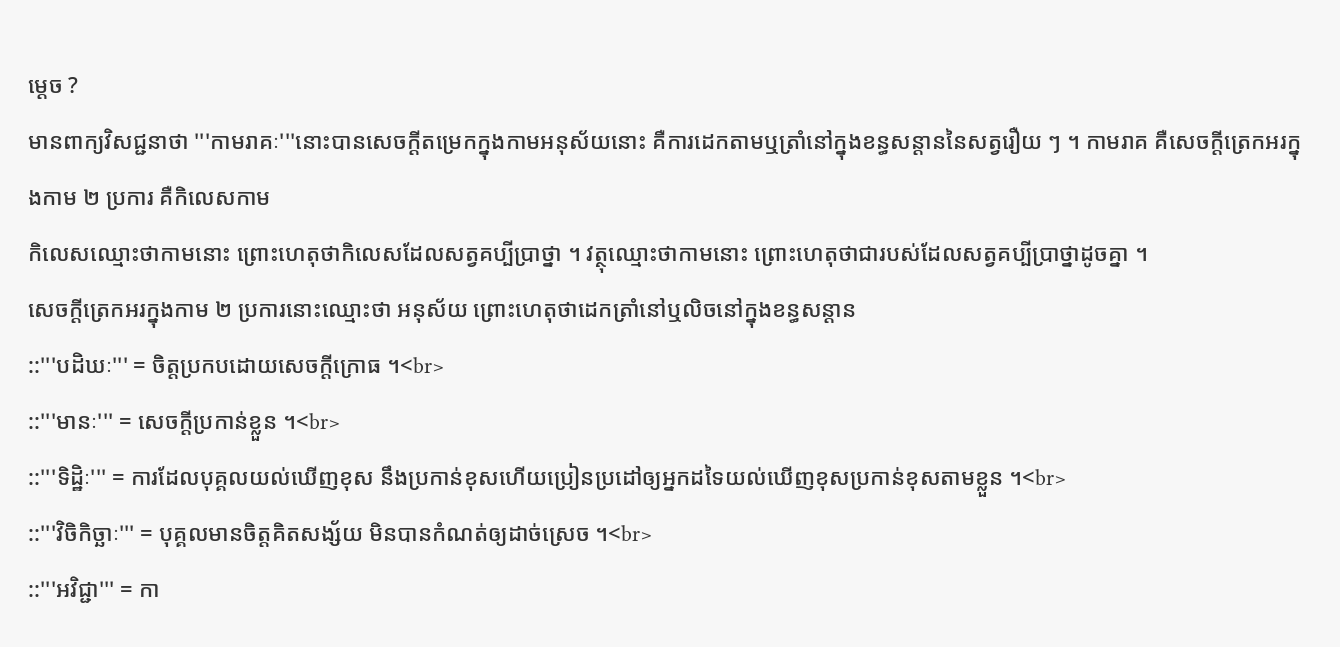ម្ដេច ?
មានពាក្យវិសជ្ជនាថា '''កាមរាគៈ'''នោះបានសេចក្ដីតម្រេកក្នុងកាមអនុស័យនោះ គឺការដេកតាមឬត្រាំនៅក្នុងខន្ធសន្ដាននៃសត្វរឿយ ៗ ។ កាមរាគ គឺសេចក្ដីត្រេកអរក្នុងកាម ២ ប្រការ គឺកិលេសកាម
កិលេសឈ្មោះថាកាមនោះ ព្រោះហេតុថាកិលេសដែលសត្វគប្បីប្រាថ្នា ។ វត្ថុឈ្មោះថាកាមនោះ ព្រោះហេតុថាជារបស់ដែលសត្វគប្បីប្រាថ្នាដូចគ្នា ។
សេចក្ដីត្រេកអរក្នុងកាម ២ ប្រការនោះឈ្មោះថា អនុស័យ ព្រោះហេតុថាដេកត្រាំនៅឬលិចនៅក្នុងខន្ធសន្ដាន
::'''បដិឃៈ''' = ចិត្តប្រកបដោយសេចក្ដីក្រោធ ។<br>
::'''មានៈ''' = សេចក្ដីប្រកាន់ខ្លួន ។<br>
::'''ទិដ្ឋិៈ''' = ការដែលបុគ្គលយល់ឃើញខុស នឹងប្រកាន់ខុសហើយប្រៀនប្រដៅឲ្យអ្នកដទៃយល់ឃើញខុសប្រកាន់ខុសតាមខ្លួន ។<br>
::'''វិចិកិច្ឆាៈ''' = បុគ្គលមានចិត្តគិតសង្ស័យ មិនបានកំណត់ឲ្យដាច់ស្រេច ។<br>
::'''អវិជ្ជា''' = កា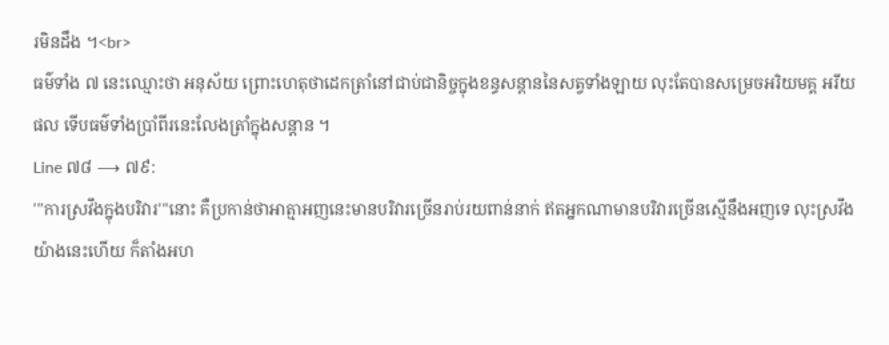រមិនដឹង ។<br>
ធម៌ទាំង ៧ នេះឈ្មោះថា អនុស័យ ព្រោះហេតុថាដេកត្រាំនៅជាប់ជានិច្ចក្នុងខន្ធសន្ដាននៃសត្វទាំងឡាយ លុះតែបានសម្រេចអរិយមគ្គ អរីយផល ទើបធម៌ទាំងប្រាំពីរនេះលែងត្រាំក្នុងសន្ដាន ។
Line ៧៨ ⟶ ៧៩:
'''ការស្រវឹងក្នុងបរិវារ'''នោះ គឺប្រកាន់ថាអាត្មាអញនេះមានបរិវារច្រើនរាប់រយពាន់នាក់ ឥតអ្នកណាមានបរិវារច្រើនស្មើនឹងអញទេ លុះស្រវឹងយ៉ាងនេះហើយ ក៏តាំងអហ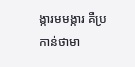ង្ការមមង្ការ គឺប្រកាន់ថាមា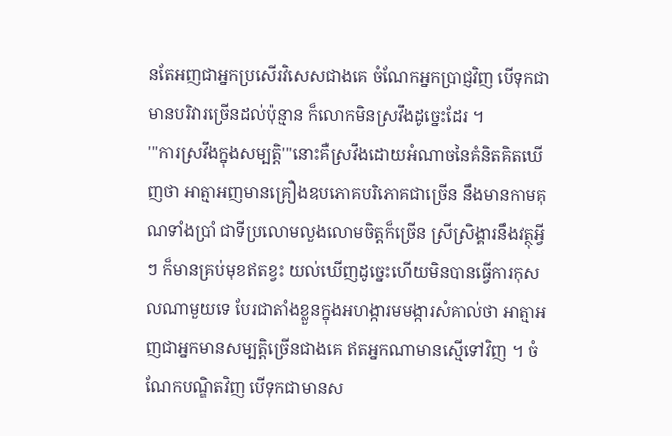នតែអញជាអ្នកប្រសើរវិសេសជាងគេ ចំណែកអ្នកប្រាជ្ញវិញ បើទុកជាមានបរិវារច្រើនដល់ប៉ុន្មាន ក៏លោកមិនស្រវឹងដូច្នេះដែរ ។
'''ការស្រវឹងក្នុងសម្បត្តិ'''នោះគឺស្រវឹងដោយអំណាចនៃគំនិតគិតឃើញថា អាត្មាអញមានគ្រឿងឧបភោគបរិភោគជាច្រើន នឹងមានកាមគុណទាំងប្រាំ ជាទីប្រលោមលួងលោមចិត្តក៏ច្រើន ស្រីស្រិង្គារនឹងវត្ថុអ្វី ៗ ក៏មានគ្រប់មុខឥតខ្វះ យល់ឃើញដូច្នេះហើយមិនបានធ្វើការកុសលណាមួយទេ បែរជាតាំងខ្លួនក្នុងអហង្ការមមង្ការសំគាល់ថា អាត្មាអញជាអ្នកមានសម្បត្តិច្រើនជាងគេ ឥតអ្នកណាមានស្មើទៅវិញ ។ ចំណែកបណ្ឌិតវិញ បើទុកជាមានស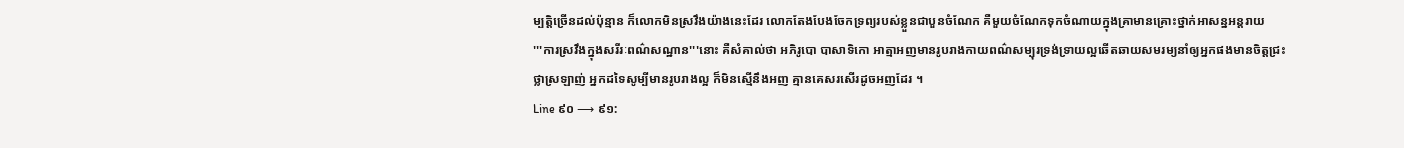ម្បត្តិច្រើនដល់ប៉ុន្មាន ក៏លោកមិនស្រវឹងយ៉ាងនេះដែរ លោកតែងបែងចែកទ្រព្យរបស់ខ្លួនជាបួនចំណែក គឺមួយចំណែកទុកចំណាយក្នុងគ្រាមានគ្រោះថ្នាក់អាសន្នអន្តរាយ
'''ការស្រវឹងក្នុងសរីរៈពណ៌សណ្ឋាន'''នោះ គឺសំគាល់ថា អភិរូបោ បាសាទិកោ អាត្មាអញមានរូបរាងកាយពណ៌សម្បុរទ្រង់ទ្រាយល្អឆើតឆាយសមរម្យនាំឲ្យអ្នកផងមានចិត្តជ្រះថ្លាស្រឡាញ់ អ្នកដទៃសូម្បីមានរូបរាងល្អ ក៏មិនស្មើនឹងអញ គ្មានគេសរសើរដូចអញដែរ ។
Line ៩០ ⟶ ៩១: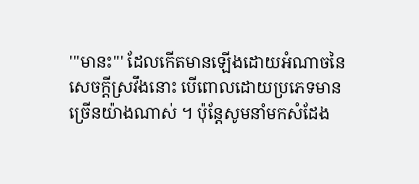'''មានះ''' ដែលកើតមានឡើងដោយអំណាចនៃសេចក្ដីស្រវឹងនោះ បើពោលដោយប្រភេទមានច្រើនយ៉ាងណាស់ ។ ប៉ុន្តែសូមនាំមកសំដែង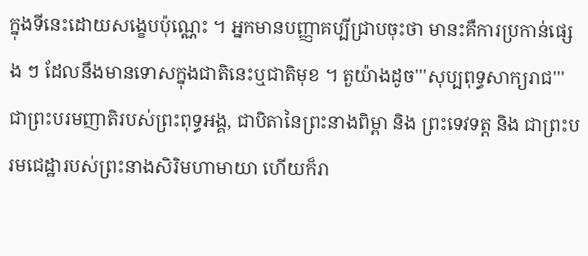ក្នុងទីនេះដោយសង្ខេបប៉ុណ្ណេះ ។ អ្នកមានបញ្ញាគប្បីជ្រាបចុះថា មានះគឺការប្រកាន់ផ្សេង ៗ ដែលនឹងមានទោសក្នុងជាតិនេះឬជាតិមុខ ។ តួយ៉ាងដូច'''សុប្បពុទ្ធសាក្យរាជ''' ជាព្រះបរមញាតិរបស់ព្រះពុទ្ធអង្គ, ជាបិតានៃព្រះនាងពិម្ពា និង ព្រះទេវទត្ត និង ជាព្រះបរមជេដ្ឋារបស់ព្រះនាងសិរិមហាមាយា ហើយក៏រា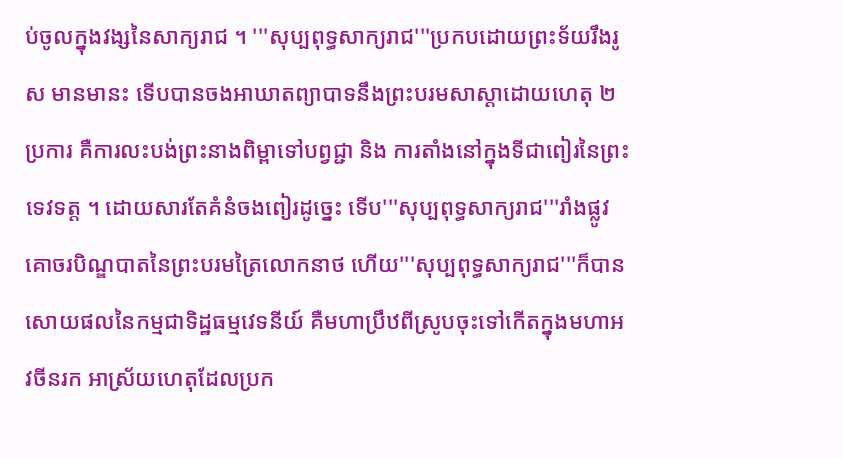ប់ចូលក្នុងវង្សនៃសាក្យរាជ ។ '''សុប្បពុទ្ធសាក្យរាជ'''ប្រកបដោយព្រះទ័យរឹងរូស មានមានះ ទើបបានចងអាឃាតព្យាបាទនឹងព្រះបរមសាស្ដាដោយហេតុ ២ ប្រការ គឺការលះបង់ព្រះនាងពិម្ពាទៅបព្វជ្ជា និង ការតាំងនៅក្នុងទីជាពៀរនៃព្រះទេវទត្ត ។ ដោយសារតែគំនំចងពៀរដូច្នេះ ទើប'''សុប្បពុទ្ធសាក្យរាជ'''រាំងផ្លូវគោចរបិណ្ឌបាតនៃព្រះបរមត្រៃលោកនាថ ហើយ'''សុប្បពុទ្ធសាក្យរាជ'''ក៏បានសោយផលនៃកម្មជាទិដ្ឋធម្មវេទនីយ៍ គឺមហាប្រឹឋពីស្រូបចុះទៅកើតក្នុងមហាអវចីនរក អាស្រ័យហេតុដែលប្រក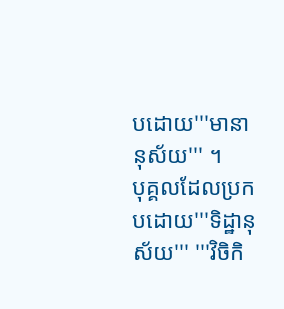បដោយ'''មានានុស័យ''' ។
បុគ្គលដែលប្រកបដោយ'''ទិដ្ឋានុស័យ''' '''វិចិកិ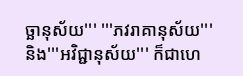ច្ឆានុស័យ''' '''ភវរាគានុស័យ''' និង'''អវិជ្ជានុស័យ''' ក៏ជាហេ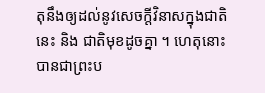តុនឹងឲ្យដល់នូវសេចក្ដីវិនាសក្នុងជាតិនេះ និង ជាតិមុខដូចគ្នា ។ ហេតុនោះ បានជាព្រះប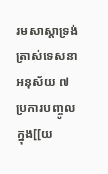រមសាស្ដាទ្រង់ត្រាស់ទេសនា អនុស័យ ៧ ប្រការបញ្ចូលក្នុង[[យ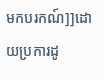មកបរកណ៍]]ដោយប្រការដូ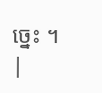ច្នេះ ។
|